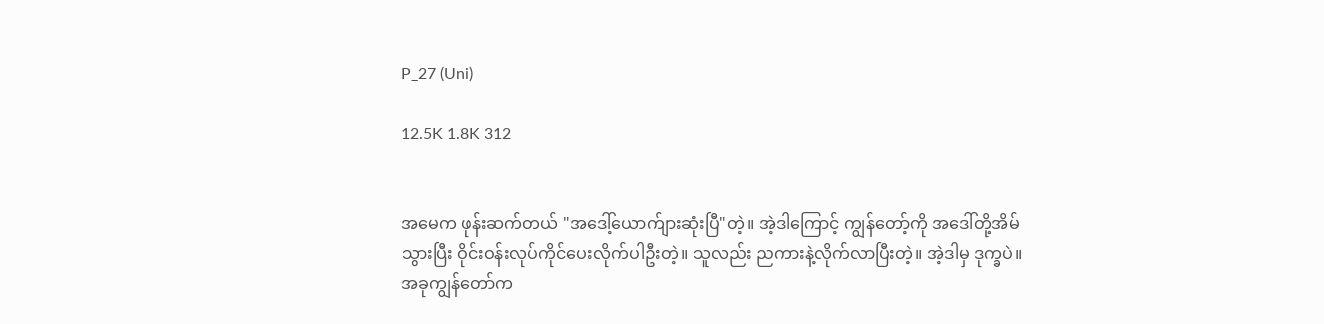P_27 (Uni)

12.5K 1.8K 312


အမေက ဖုန်းဆက်တယ် "အဒေါ့်ယောက်ျားဆုံးပြီ"တဲ့။ အဲ့ဒါကြောင့် ကျွန်တော့်ကို အဒေါ်တို့အိမ်သွားပြီး ဝိုင်းဝန်းလုပ်ကိုင်ပေးလိုက်ပါဦးတဲ့။ သူလည်း ညကားနဲ့လိုက်လာပြီးတဲ့။ အဲ့ဒါမှ ဒုက္ခပဲ။ အခုကျွန်တော်က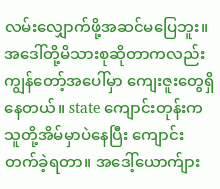လမ်းလျှောက်ဖို့အဆင်မပြေဘူး။ အဒေါ်တို့မိသားစုဆိုတာကလည်း ကျွန်တော့်အပေါ်မှာ ကျေးဇူးတွေရှိနေတယ်။ state ကျောင်းတုန်းက သူတို့အိမ်မှာပဲနေပြီး ကျောင်းတက်ခဲ့ရတာ။ အဒေါ့်ယောက်ျား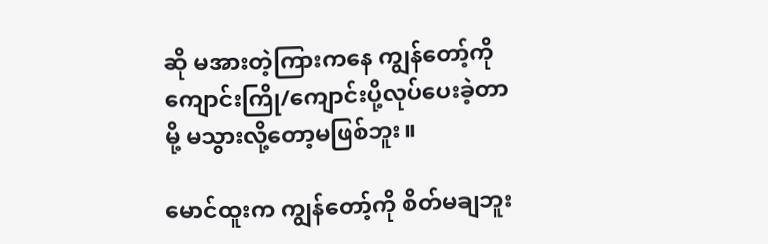ဆို မအားတဲ့ကြားကနေ ကျွန်တော့်ကို ကျောင်းကြို/ကျောင်းပို့လုပ်ပေးခဲ့တာမို့ မသွားလို့တော့မဖြစ်ဘူး။

မောင်ထူးက ကျွန်တော့်ကို စိတ်မချဘူး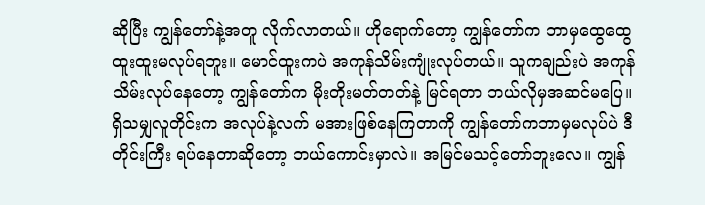ဆိုပြီး ကျွန်တော်နဲ့အတူ လိုက်လာတယ်။ ဟိုရောက်တော့ ကျွန်တော်က ဘာမှထွေထွေထူးထူးမလုပ်ရဘူး။ မောင်ထူးကပဲ အကုန်သိမ်းကျုံးလုပ်တယ်။ သူကချည်းပဲ အကုန်သိမ်းလုပ်နေတော့ ကျွန်တော်က မိုးတိုးမတ်တတ်နဲ့ မြင်ရတာ ဘယ်လိုမှအဆင်မပြေ။ ရှိသမျှလူတိုင်းက အလုပ်နဲ့လက် မအားဖြစ်နေကြတာကို ကျွန်တော်ကဘာမှမလုပ်ပဲ ဒီတိုင်းကြီး ရပ်နေတာဆိုတော့ ဘယ်ကောင်းမှာလဲ။ အမြင်မသင့်တော်ဘူးလေ။ ကျွန်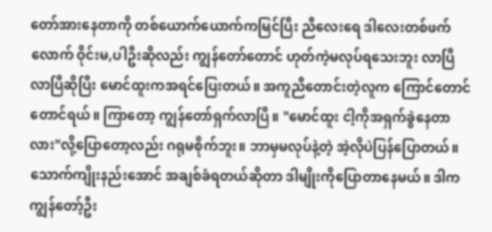တော်အားနေတာကို တစ်ယောက်ယောက်ကမြင်ပြီး ညီလေးရေ ဒါလေးတစ်ဖက်လောက် ဝိုင်းမ,ပါဦးဆိုလည်း ကျွန်တော်တောင် ဟုတ်ကဲ့မလုပ်ရသေးဘူး လာပြီလာပြီဆိုပြီး မောင်ထူးကအရင်ပြေးတယ်။ အကူညီတောင်းတဲ့လူက ကြောင်တောင်တောင်ရယ်။ ကြာတော့ ကျွန်တော်ရှက်လာပြီ။ "မောင်ထူး ငါ့ကိုအရှက်ခွဲနေတာလား"လို့ပြောတော့လည်း ဂရုမစိုက်ဘူး။ ဘာမှမလုပ်နဲ့တဲ့ အဲ့လိုပဲပြန်ပြောတယ်။ သောက်ကျိုးနည်းအောင် အချစ်ခံရတယ်ဆိုတာ ဒါမျိုးကိုပြောတာနေမယ်။ ဒါကကျွန်တော့်ဦး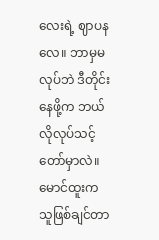လေးရဲ့ ဈာပနလေ။ ဘာမှမလုပ်ဘဲ ဒီတိုင်းနေဖို့က ဘယ်လိုလုပ်သင့်တော်မှာလဲ။ မောင်ထူးက သူဖြစ်ချင်တာ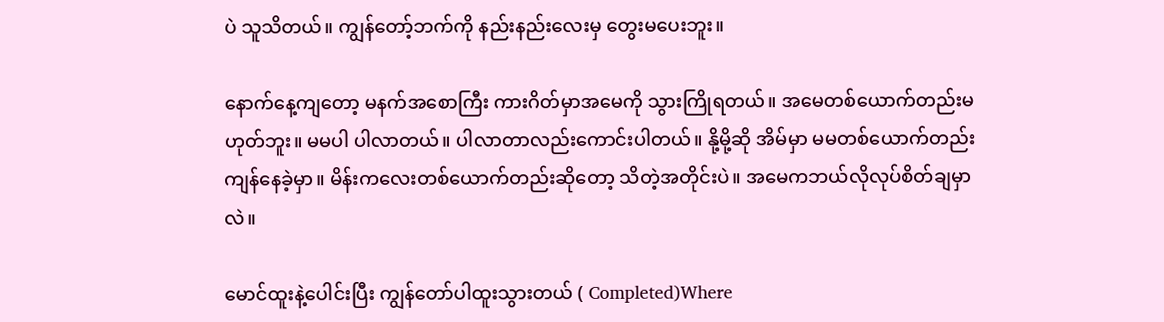ပဲ သူသိတယ်။ ကျွန်တော့်ဘက်ကို နည်းနည်းလေးမှ တွေးမပေးဘူး။

နောက်နေ့ကျတော့ မနက်အစောကြီး ကားဂိတ်မှာအမေကို သွားကြိုရတယ်။ အမေတစ်ယောက်တည်းမဟုတ်ဘူး။ မမပါ ပါလာတယ်။ ပါလာတာလည်းကောင်းပါတယ်။ နို့မို့ဆို အိမ်မှာ မမတစ်ယောက်တည်း ကျန်နေခဲ့မှာ။ မိန်းကလေးတစ်ယောက်တည်းဆိုတော့ သိတဲ့အတိုင်းပဲ။ အမေကဘယ်လိုလုပ်စိတ်ချမှာလဲ။

မောင်ထူးနဲ့ပေါင်းပြီး ကျွန်တော်ပါထူးသွားတယ် ( Completed)Where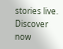stories live. Discover now